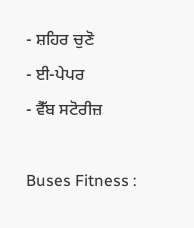- ਸ਼ਹਿਰ ਚੁਣੋ
- ਈ-ਪੇਪਰ
- ਵੈੱਬ ਸਟੋਰੀਜ਼

Buses Fitness :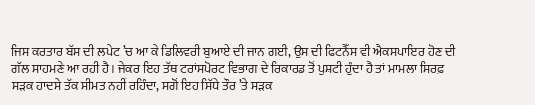ਜਿਸ ਕਰਤਾਰ ਬੱਸ ਦੀ ਲਪੇਟ ’ਚ ਆ ਕੇ ਡਿਲਿਵਰੀ ਬੁਆਏ ਦੀ ਜਾਨ ਗਈ, ਉਸ ਦੀ ਫਿਟਨੈੱਸ ਵੀ ਐਕਸਪਾਇਰ ਹੋਣ ਦੀ ਗੱਲ ਸਾਹਮਣੇ ਆ ਰਹੀ ਹੈ। ਜੇਕਰ ਇਹ ਤੱਥ ਟਰਾਂਸਪੋਰਟ ਵਿਭਾਗ ਦੇ ਰਿਕਾਰਡ ਤੋਂ ਪੁਸ਼ਟੀ ਹੁੰਦਾ ਹੈ ਤਾਂ ਮਾਮਲਾ ਸਿਰਫ਼ ਸੜਕ ਹਾਦਸੇ ਤੱਕ ਸੀਮਤ ਨਹੀਂ ਰਹਿੰਦਾ, ਸਗੋਂ ਇਹ ਸਿੱਧੇ ਤੌਰ ’ਤੇ ਸੜਕ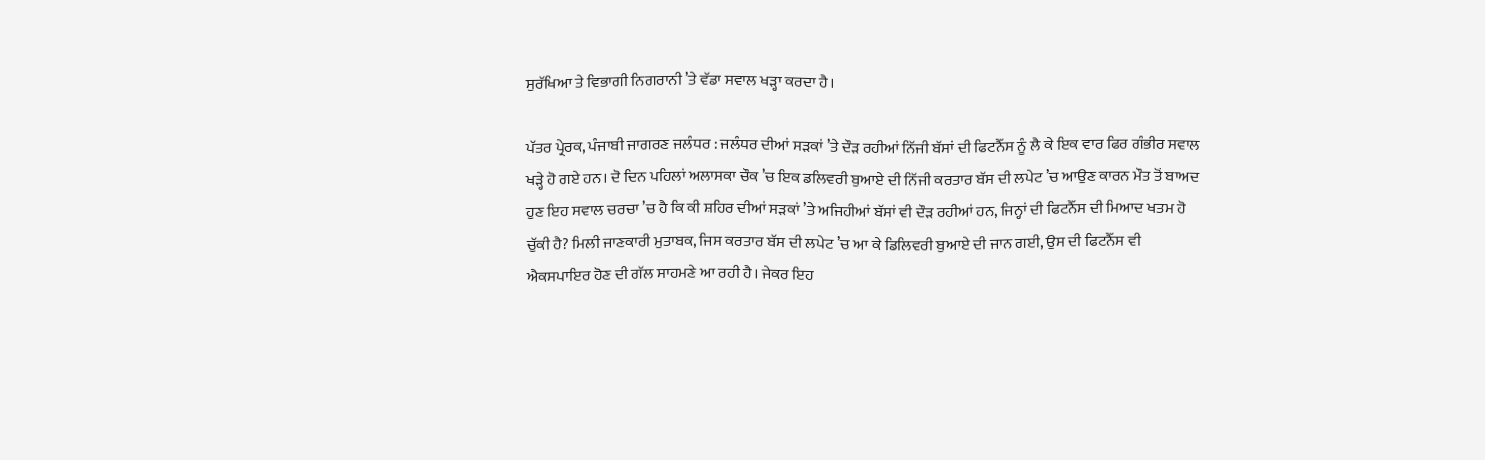ਸੁਰੱਖਿਆ ਤੇ ਵਿਭਾਗੀ ਨਿਗਰਾਨੀ ’ਤੇ ਵੱਡਾ ਸਵਾਲ ਖੜ੍ਹਾ ਕਰਦਾ ਹੈ।

ਪੱਤਰ ਪ੍ਰੇਰਕ, ਪੰਜਾਬੀ ਜਾਗਰਣ ਜਲੰਧਰ : ਜਲੰਧਰ ਦੀਆਂ ਸੜਕਾਂ ’ਤੇ ਦੌੜ ਰਹੀਆਂ ਨਿੱਜੀ ਬੱਸਾਂ ਦੀ ਫਿਟਨੈੱਸ ਨੂੰ ਲੈ ਕੇ ਇਕ ਵਾਰ ਫਿਰ ਗੰਭੀਰ ਸਵਾਲ ਖੜ੍ਹੇ ਹੋ ਗਏ ਹਨ। ਦੋ ਦਿਨ ਪਹਿਲਾਂ ਅਲਾਸਕਾ ਚੌਕ ’ਚ ਇਕ ਡਲਿਵਰੀ ਬੁਆਏ ਦੀ ਨਿੱਜੀ ਕਰਤਾਰ ਬੱਸ ਦੀ ਲਪੇਟ ’ਚ ਆਉਣ ਕਾਰਨ ਮੌਤ ਤੋਂ ਬਾਅਦ ਹੁਣ ਇਹ ਸਵਾਲ ਚਰਚਾ ’ਚ ਹੈ ਕਿ ਕੀ ਸ਼ਹਿਰ ਦੀਆਂ ਸੜਕਾਂ ’ਤੇ ਅਜਿਹੀਆਂ ਬੱਸਾਂ ਵੀ ਦੌੜ ਰਹੀਆਂ ਹਨ, ਜਿਨ੍ਹਾਂ ਦੀ ਫਿਟਨੈੱਸ ਦੀ ਮਿਆਦ ਖਤਮ ਹੋ ਚੁੱਕੀ ਹੈ? ਮਿਲੀ ਜਾਣਕਾਰੀ ਮੁਤਾਬਕ, ਜਿਸ ਕਰਤਾਰ ਬੱਸ ਦੀ ਲਪੇਟ ’ਚ ਆ ਕੇ ਡਿਲਿਵਰੀ ਬੁਆਏ ਦੀ ਜਾਨ ਗਈ, ਉਸ ਦੀ ਫਿਟਨੈੱਸ ਵੀ ਐਕਸਪਾਇਰ ਹੋਣ ਦੀ ਗੱਲ ਸਾਹਮਣੇ ਆ ਰਹੀ ਹੈ। ਜੇਕਰ ਇਹ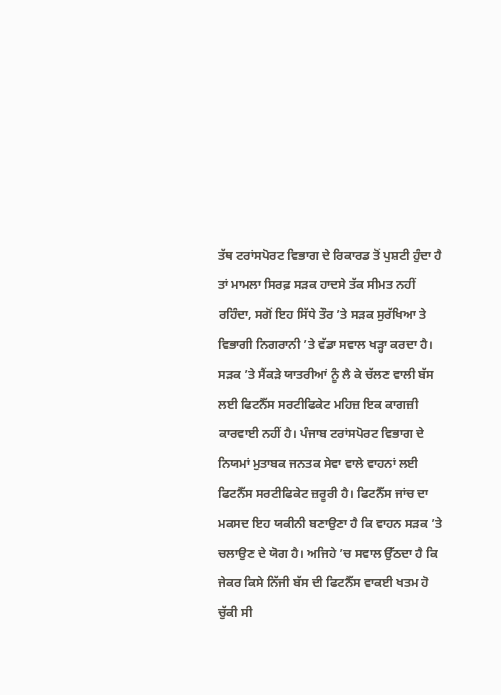ਤੱਥ ਟਰਾਂਸਪੋਰਟ ਵਿਭਾਗ ਦੇ ਰਿਕਾਰਡ ਤੋਂ ਪੁਸ਼ਟੀ ਹੁੰਦਾ ਹੈ ਤਾਂ ਮਾਮਲਾ ਸਿਰਫ਼ ਸੜਕ ਹਾਦਸੇ ਤੱਕ ਸੀਮਤ ਨਹੀਂ ਰਹਿੰਦਾ, ਸਗੋਂ ਇਹ ਸਿੱਧੇ ਤੌਰ ’ਤੇ ਸੜਕ ਸੁਰੱਖਿਆ ਤੇ ਵਿਭਾਗੀ ਨਿਗਰਾਨੀ ’ਤੇ ਵੱਡਾ ਸਵਾਲ ਖੜ੍ਹਾ ਕਰਦਾ ਹੈ।
ਸੜਕ ’ਤੇ ਸੈਂਕੜੇ ਯਾਤਰੀਆਂ ਨੂੰ ਲੈ ਕੇ ਚੱਲਣ ਵਾਲੀ ਬੱਸ ਲਈ ਫਿਟਨੈੱਸ ਸਰਟੀਫਿਕੇਟ ਮਹਿਜ਼ ਇਕ ਕਾਗਜ਼ੀ ਕਾਰਵਾਈ ਨਹੀਂ ਹੈ। ਪੰਜਾਬ ਟਰਾਂਸਪੋਰਟ ਵਿਭਾਗ ਦੇ ਨਿਯਮਾਂ ਮੁਤਾਬਕ ਜਨਤਕ ਸੇਵਾ ਵਾਲੇ ਵਾਹਨਾਂ ਲਈ ਫਿਟਨੈੱਸ ਸਰਟੀਫਿਕੇਟ ਜ਼ਰੂਰੀ ਹੈ। ਫਿਟਨੈੱਸ ਜਾਂਚ ਦਾ ਮਕਸਦ ਇਹ ਯਕੀਨੀ ਬਣਾਉਣਾ ਹੈ ਕਿ ਵਾਹਨ ਸੜਕ ’ਤੇ ਚਲਾਉਣ ਦੇ ਯੋਗ ਹੈ। ਅਜਿਹੇ ’ਚ ਸਵਾਲ ਉੱਠਦਾ ਹੈ ਕਿ ਜੇਕਰ ਕਿਸੇ ਨਿੱਜੀ ਬੱਸ ਦੀ ਫਿਟਨੈੱਸ ਵਾਕਈ ਖਤਮ ਹੋ ਚੁੱਕੀ ਸੀ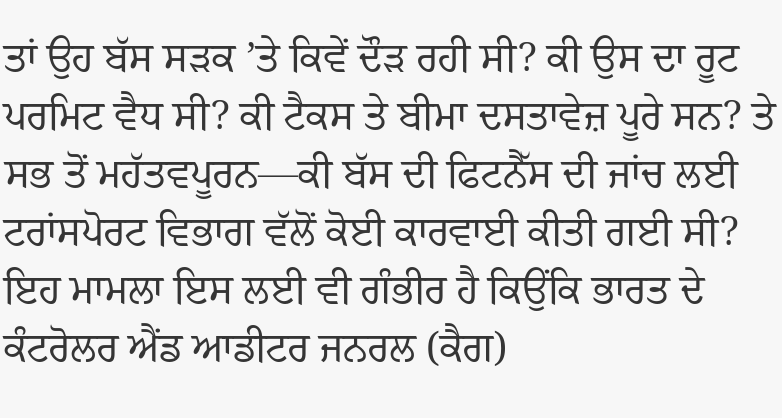ਤਾਂ ਉਹ ਬੱਸ ਸੜਕ ’ਤੇ ਕਿਵੇਂ ਦੌੜ ਰਹੀ ਸੀ? ਕੀ ਉਸ ਦਾ ਰੂਟ ਪਰਮਿਟ ਵੈਧ ਸੀ? ਕੀ ਟੈਕਸ ਤੇ ਬੀਮਾ ਦਸਤਾਵੇਜ਼ ਪੂਰੇ ਸਨ? ਤੇ ਸਭ ਤੋਂ ਮਹੱਤਵਪੂਰਨ—ਕੀ ਬੱਸ ਦੀ ਫਿਟਨੈੱਸ ਦੀ ਜਾਂਚ ਲਈ ਟਰਾਂਸਪੋਰਟ ਵਿਭਾਗ ਵੱਲੋਂ ਕੋਈ ਕਾਰਵਾਈ ਕੀਤੀ ਗਈ ਸੀ?
ਇਹ ਮਾਮਲਾ ਇਸ ਲਈ ਵੀ ਗੰਭੀਰ ਹੈ ਕਿਉਂਕਿ ਭਾਰਤ ਦੇ ਕੰਟਰੋਲਰ ਐਂਡ ਆਡੀਟਰ ਜਨਰਲ (ਕੈਗ)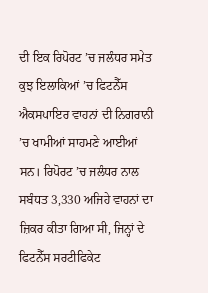ਦੀ ਇਕ ਰਿਪੋਰਟ ’ਚ ਜਲੰਧਰ ਸਮੇਤ ਕੁਝ ਇਲਾਕਿਆਂ ’ਚ ਫਿਟਨੈੱਸ ਐਕਸਪਾਇਰ ਵਾਹਨਾਂ ਦੀ ਨਿਗਰਾਨੀ ’ਚ ਖਾਮੀਆਂ ਸਾਹਮਣੇ ਆਈਆਂ ਸਨ। ਰਿਪੋਰਟ ’ਚ ਜਲੰਧਰ ਨਾਲ ਸਬੰਧਤ 3,330 ਅਜਿਹੇ ਵਾਹਨਾਂ ਦਾ ਜ਼ਿਕਰ ਕੀਤਾ ਗਿਆ ਸੀ, ਜਿਨ੍ਹਾਂ ਦੇ ਫਿਟਨੈੱਸ ਸਰਟੀਫਿਕੇਟ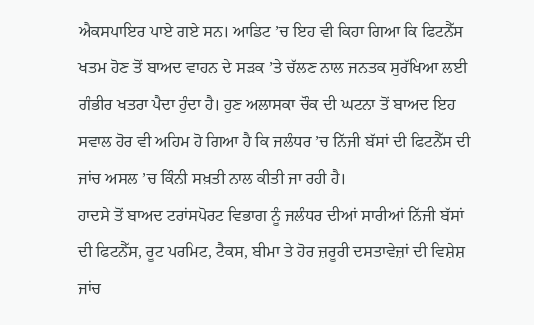ਐਕਸਪਾਇਰ ਪਾਏ ਗਏ ਸਨ। ਆਡਿਟ ’ਚ ਇਹ ਵੀ ਕਿਹਾ ਗਿਆ ਕਿ ਫਿਟਨੈੱਸ ਖਤਮ ਹੋਣ ਤੋਂ ਬਾਅਦ ਵਾਹਨ ਦੇ ਸੜਕ ’ਤੇ ਚੱਲਣ ਨਾਲ ਜਨਤਕ ਸੁਰੱਖਿਆ ਲਈ ਗੰਭੀਰ ਖਤਰਾ ਪੈਦਾ ਹੁੰਦਾ ਹੈ। ਹੁਣ ਅਲਾਸਕਾ ਚੌਕ ਦੀ ਘਟਨਾ ਤੋਂ ਬਾਅਦ ਇਹ ਸਵਾਲ ਹੋਰ ਵੀ ਅਹਿਮ ਹੋ ਗਿਆ ਹੈ ਕਿ ਜਲੰਧਰ ’ਚ ਨਿੱਜੀ ਬੱਸਾਂ ਦੀ ਫਿਟਨੈੱਸ ਦੀ ਜਾਂਚ ਅਸਲ ’ਚ ਕਿੰਨੀ ਸਖ਼ਤੀ ਨਾਲ ਕੀਤੀ ਜਾ ਰਹੀ ਹੈ।
ਹਾਦਸੇ ਤੋਂ ਬਾਅਦ ਟਰਾਂਸਪੋਰਟ ਵਿਭਾਗ ਨੂੰ ਜਲੰਧਰ ਦੀਆਂ ਸਾਰੀਆਂ ਨਿੱਜੀ ਬੱਸਾਂ ਦੀ ਫਿਟਨੈੱਸ, ਰੂਟ ਪਰਮਿਟ, ਟੈਕਸ, ਬੀਮਾ ਤੇ ਹੋਰ ਜ਼ਰੂਰੀ ਦਸਤਾਵੇਜ਼ਾਂ ਦੀ ਵਿਸ਼ੇਸ਼ ਜਾਂਚ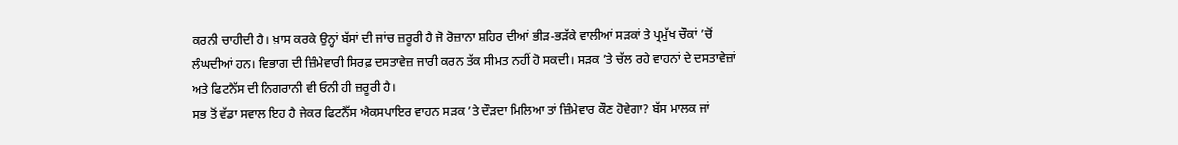ਕਰਨੀ ਚਾਹੀਦੀ ਹੈ। ਖ਼ਾਸ ਕਰਕੇ ਉਨ੍ਹਾਂ ਬੱਸਾਂ ਦੀ ਜਾਂਚ ਜ਼ਰੂਰੀ ਹੈ ਜੋ ਰੋਜ਼ਾਨਾ ਸ਼ਹਿਰ ਦੀਆਂ ਭੀੜ-ਭੜੱਕੇ ਵਾਲੀਆਂ ਸੜਕਾਂ ਤੇ ਪ੍ਰਮੁੱਖ ਚੌਕਾਂ ’ਚੋਂ ਲੰਘਦੀਆਂ ਹਨ। ਵਿਭਾਗ ਦੀ ਜ਼ਿੰਮੇਵਾਰੀ ਸਿਰਫ਼ ਦਸਤਾਵੇਜ਼ ਜਾਰੀ ਕਰਨ ਤੱਕ ਸੀਮਤ ਨਹੀਂ ਹੋ ਸਕਦੀ। ਸੜਕ ’ਤੇ ਚੱਲ ਰਹੇ ਵਾਹਨਾਂ ਦੇ ਦਸਤਾਵੇਜ਼ਾਂ ਅਤੇ ਫਿਟਨੈੱਸ ਦੀ ਨਿਗਰਾਨੀ ਵੀ ਓਨੀ ਹੀ ਜ਼ਰੂਰੀ ਹੈ।
ਸਭ ਤੋਂ ਵੱਡਾ ਸਵਾਲ ਇਹ ਹੈ ਜੇਕਰ ਫਿਟਨੈੱਸ ਐਕਸਪਾਇਰ ਵਾਹਨ ਸੜਕ ’ਤੇ ਦੌੜਦਾ ਮਿਲਿਆ ਤਾਂ ਜ਼ਿੰਮੇਵਾਰ ਕੌਣ ਹੋਵੇਗਾ? ਬੱਸ ਮਾਲਕ ਜਾਂ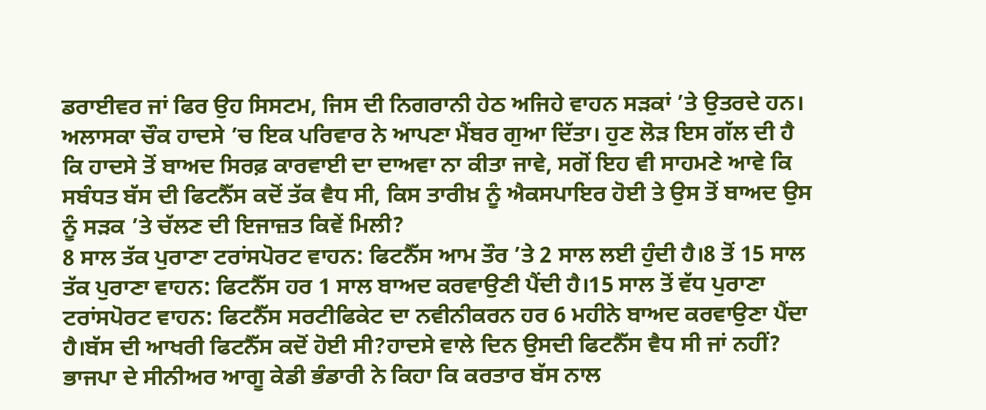ਡਰਾਈਵਰ ਜਾਂ ਫਿਰ ਉਹ ਸਿਸਟਮ, ਜਿਸ ਦੀ ਨਿਗਰਾਨੀ ਹੇਠ ਅਜਿਹੇ ਵਾਹਨ ਸੜਕਾਂ ’ਤੇ ਉਤਰਦੇ ਹਨ। ਅਲਾਸਕਾ ਚੌਕ ਹਾਦਸੇ ’ਚ ਇਕ ਪਰਿਵਾਰ ਨੇ ਆਪਣਾ ਮੈਂਬਰ ਗੁਆ ਦਿੱਤਾ। ਹੁਣ ਲੋੜ ਇਸ ਗੱਲ ਦੀ ਹੈ ਕਿ ਹਾਦਸੇ ਤੋਂ ਬਾਅਦ ਸਿਰਫ਼ ਕਾਰਵਾਈ ਦਾ ਦਾਅਵਾ ਨਾ ਕੀਤਾ ਜਾਵੇ, ਸਗੋਂ ਇਹ ਵੀ ਸਾਹਮਣੇ ਆਵੇ ਕਿ ਸਬੰਧਤ ਬੱਸ ਦੀ ਫਿਟਨੈੱਸ ਕਦੋਂ ਤੱਕ ਵੈਧ ਸੀ, ਕਿਸ ਤਾਰੀਖ਼ ਨੂੰ ਐਕਸਪਾਇਰ ਹੋਈ ਤੇ ਉਸ ਤੋਂ ਬਾਅਦ ਉਸ ਨੂੰ ਸੜਕ ’ਤੇ ਚੱਲਣ ਦੀ ਇਜਾਜ਼ਤ ਕਿਵੇਂ ਮਿਲੀ?
8 ਸਾਲ ਤੱਕ ਪੁਰਾਣਾ ਟਰਾਂਸਪੋਰਟ ਵਾਹਨ: ਫਿਟਨੈੱਸ ਆਮ ਤੌਰ ’ਤੇ 2 ਸਾਲ ਲਈ ਹੁੰਦੀ ਹੈ।8 ਤੋਂ 15 ਸਾਲ ਤੱਕ ਪੁਰਾਣਾ ਵਾਹਨ: ਫਿਟਨੈੱਸ ਹਰ 1 ਸਾਲ ਬਾਅਦ ਕਰਵਾਉਣੀ ਪੈਂਦੀ ਹੈ।15 ਸਾਲ ਤੋਂ ਵੱਧ ਪੁਰਾਣਾ ਟਰਾਂਸਪੋਰਟ ਵਾਹਨ: ਫਿਟਨੈੱਸ ਸਰਟੀਫਿਕੇਟ ਦਾ ਨਵੀਨੀਕਰਨ ਹਰ 6 ਮਹੀਨੇ ਬਾਅਦ ਕਰਵਾਉਣਾ ਪੈਂਦਾ ਹੈ।ਬੱਸ ਦੀ ਆਖਰੀ ਫਿਟਨੈੱਸ ਕਦੋਂ ਹੋਈ ਸੀ?ਹਾਦਸੇ ਵਾਲੇ ਦਿਨ ਉਸਦੀ ਫਿਟਨੈੱਸ ਵੈਧ ਸੀ ਜਾਂ ਨਹੀਂ?
ਭਾਜਪਾ ਦੇ ਸੀਨੀਅਰ ਆਗੂ ਕੇਡੀ ਭੰਡਾਰੀ ਨੇ ਕਿਹਾ ਕਿ ਕਰਤਾਰ ਬੱਸ ਨਾਲ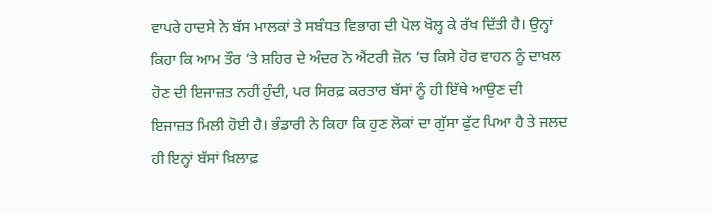ਵਾਪਰੇ ਹਾਦਸੇ ਨੇ ਬੱਸ ਮਾਲਕਾਂ ਤੇ ਸਬੰਧਤ ਵਿਭਾਗ ਦੀ ਪੋਲ ਖੋਲ੍ਹ ਕੇ ਰੱਖ ਦਿੱਤੀ ਹੈ। ਉਨ੍ਹਾਂ ਕਿਹਾ ਕਿ ਆਮ ਤੌਰ ’ਤੇ ਸ਼ਹਿਰ ਦੇ ਅੰਦਰ ਨੋ ਐਂਟਰੀ ਜ਼ੋਨ ’ਚ ਕਿਸੇ ਹੋਰ ਵਾਹਨ ਨੂੰ ਦਾਖ਼ਲ ਹੋਣ ਦੀ ਇਜਾਜ਼ਤ ਨਹੀਂ ਹੁੰਦੀ, ਪਰ ਸਿਰਫ਼ ਕਰਤਾਰ ਬੱਸਾਂ ਨੂੰ ਹੀ ਇੱਥੇ ਆਉਣ ਦੀ ਇਜਾਜ਼ਤ ਮਿਲੀ ਹੋਈ ਹੈ। ਭੰਡਾਰੀ ਨੇ ਕਿਹਾ ਕਿ ਹੁਣ ਲੋਕਾਂ ਦਾ ਗੁੱਸਾ ਫੁੱਟ ਪਿਆ ਹੈ ਤੇ ਜਲਦ ਹੀ ਇਨ੍ਹਾਂ ਬੱਸਾਂ ਖ਼ਿਲਾਫ਼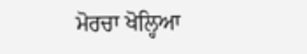ਮੋਰਚਾ ਖੋਲ੍ਹਿਆ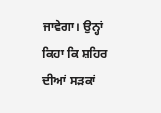ਜਾਵੇਗਾ। ਉਨ੍ਹਾਂ ਕਿਹਾ ਕਿ ਸ਼ਹਿਰ ਦੀਆਂ ਸੜਕਾਂ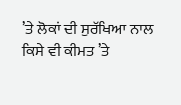’ਤੇ ਲੋਕਾਂ ਦੀ ਸੁਰੱਖਿਆ ਨਾਲ ਕਿਸੇ ਵੀ ਕੀਮਤ ’ਤੇ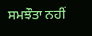ਸਮਝੌਤਾ ਨਹੀਂ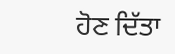ਹੋਣ ਦਿੱਤਾ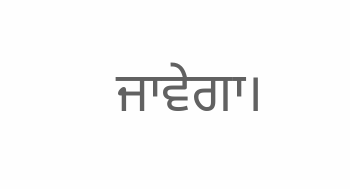ਜਾਵੇਗਾ।